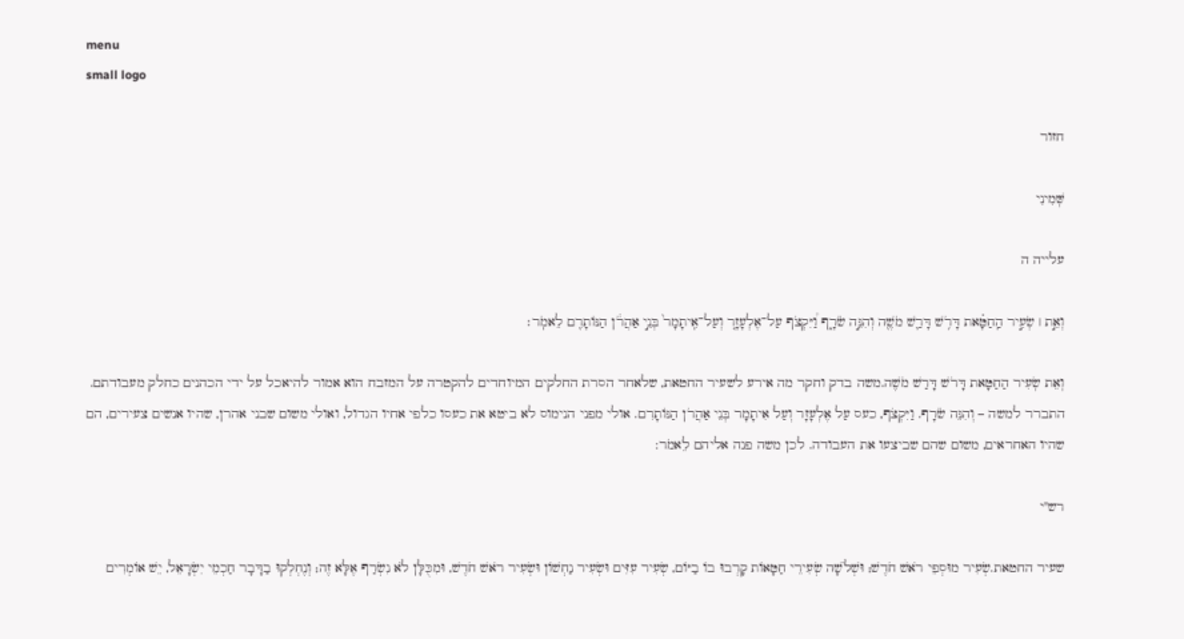menu
small logo

חזור

שְּׁמִינִי

עלייה ה

וְאֵ֣ת ׀ שְׂעִ֣יר הַֽחַטָּ֗את דָּרֹ֥שׁ דָּרַ֛שׁ מֹשֶׁ֖ה וְהִנֵּ֣ה שֹׂרָ֑ף וַ֠יִּקְצֹף עַל־אֶלְעָזָ֤ר וְעַל־אִֽיתָמָר֙ בְּנֵ֣י אַהֲרֹ֔ן הַנּוֹתָרִ֖ם לֵאמֹֽר׃

וְאֵת שְׂעִיר הַחַטָּאת דָּרֹשׁ דָּרַשׁ מֹשֶׁה.משה בדק וחקר מה אירע לשעיר החטאת, שלאחר הסרת החלקים המיוחדים להקטרה על המזבח הוא אמור להיאכל על ידי הכהנים כחלק מעבודתם. התברר למשה – וְהִנֵּה שֹׂרָף. וַיִּקְצֹף, כעס עַל אֶלְעָזָר וְעַל אִיתָמָר בְּנֵי אַהֲרֹן הַנּוֹתָרִם. אולי מפני הנימוס לא ביטא את כעסו כלפי אחיו הגדול, ואולי משום שבני אהרן, שהיו אנשים צעירים, הם שהיו האחראים, משום שהם שביצעו את העבודה. לכן משה פנה אליהם לֵאמֹר:

רש"י

שעיר החטאת.שְׂעִיר מוּסְפֵי רֹאשׁ חֹדֶשׁ; וּשְׁלֹשָׁה שְׂעִירֵי חַטָּאוֹת קָרְבוּ בוֹ בַיּוֹם, שְׂעִיר עִזִּים וּשְׂעִיר נַחְשׁוֹן וּשְׂעִיר רֹאשׁ חֹדֶשׁ, וּמִכֻּלָּן לֹא נִשְׂרַף אֶלָּא זֶה; וְנֶחְלְקוּ בַדָּבָר חַכְמֵי יִשְֹרָאֵל, יֵשׁ אוֹמְרִים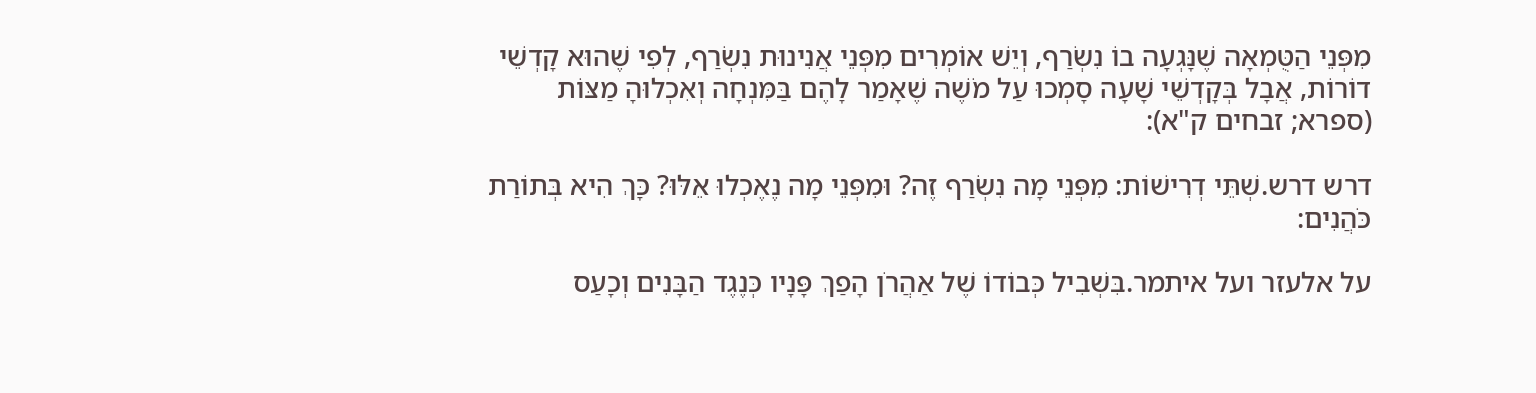מִפְּנֵי הַטֻּמְאָה שֶׁנָּגְעָה בוֹ נִשְׂרַף, וְיֵשׁ אוֹמְרִים מִפְּנֵי אֲנִינוּת נִשְׂרַף, לְפִי שֶׁהוּא קָדְשֵׁי דוֹרוֹת, אֲבָל בְּקָדְשֵׁי שָׁעָה סָמְכוּ עַל מֹשֶׁה שֶׁאָמַר לָהֶם בַּמִּנְחָה וְאִכְלוּהָ מַצּוֹת (ספרא; זבחים ק"א):

דרש דרש.שְׁתֵּי דְרִישׁוֹת: מִפְּנֵי מָה נִשְׂרַף זֶה? וּמִפְּנֵי מָה נֶאֶכְלוּ אֵלּוּ? כָּךְ הִיא בְּתוֹרַת כֹּהֲנִים:

על אלעזר ועל איתמר.בִּשְׁבִיל כְּבוֹדוֹ שֶׁל אַהֲרֹן הָפַךְ פָּנָיו כְּנֶגֶד הַבָּנִים וְכָעַס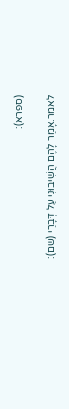(ספרא):

לאמר.אָמַר לָהֶם הֲשִׁיבוּנִי עַל דְּבָרַי (שם):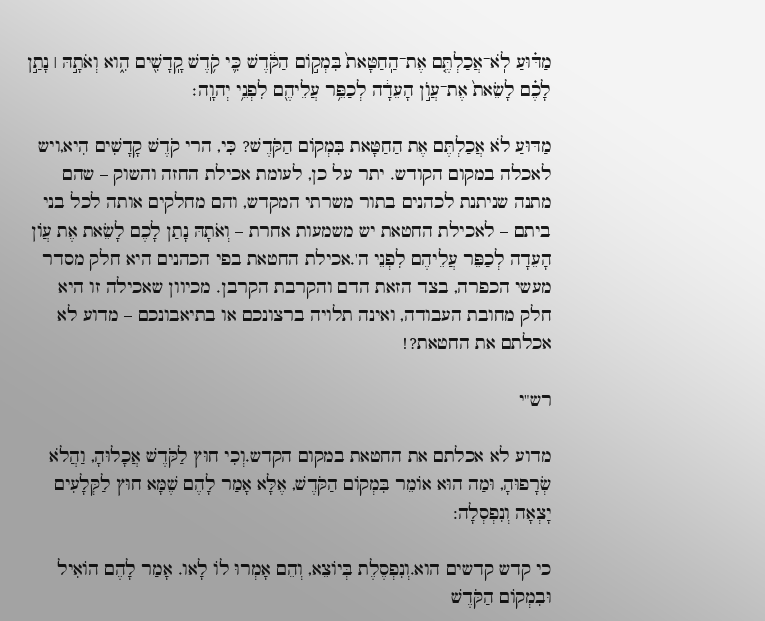מַדּ֗וּעַ לֹֽא־אֲכַלְתֶּ֤ם אֶת־הַֽחַטָּאת֙ בִּמְק֣וֹם הַקֹּ֔דֶשׁ כִּ֛י קֹ֥דֶשׁ קָֽדָשִׁ֖ים הִ֑וא וְאֹתָ֣הּ ׀ נָתַ֣ן לָכֶ֗ם לָשֵׂאת֙ אֶת־עֲוֺ֣ן הָעֵדָ֔ה לְכַפֵּ֥ר עֲלֵיהֶ֖ם לִפְנֵ֥י יְהוָֽה׃

מַדּוּעַ לֹא אֲכַלְתֶּם אֶת הַחַטָּאת בִּמְקוֹם הַקֹּדֶשׁ? כִּי, הרי קֹדֶשׁ קָדָשִׁים הִיא,ויש לאכלה במקום הקודש. יתר על כן, לעומת אכילת החזה והשוק – שהם מתנה שניתנת לכהנים בתור משרתי המקדש, והם מחלקים אותה לכל בני ביתם – לאכילת החטאת יש משמעות אחרת – וְאֹתָהּ נָתַן לָכֶם לָשֵׂאת אֶת עֲוֹן הָעֵדָה לְכַפֵּר עֲלֵיהֶם לִפְנֵי ה'.אכילת החטאת בפי הכהנים היא חלק מסדר מעשי הכפרה, בצד הזאת הדם והקרבת הקרבן. מכיוון שאכילה זו היא חלק מחובת העבודה, ואינה תלויה ברצונכם או בתיאבונכם – מדוע לא אכלתם את החטאת?!

רש"י

מדוע לא אכלתם את החטאת במקום הקדש.וְכִי חוּץ לַקֹּדֶשׁ אֲכָלוּהָ, וַהֲלֹא שְׂרָפוּהָ, וּמַה הוּא אוֹמֵר בִּמְקוֹם הַקֹּדֶשׁ, אֶלָּא אָמַר לָהֶם שֶׁמָּא חוּץ לַקְּלָעִים יָצְאָה וְנִפְסְלָה:

כי קדש קדשים הוא.וְנִפְסֶלֶת בְּיוֹצֵא, וְהֵם אָמְרוּ לוֹ לָאו. אָמַר לָהֶם הוֹאִיל וּבִמְקוֹם הַקֹּדֶשׁ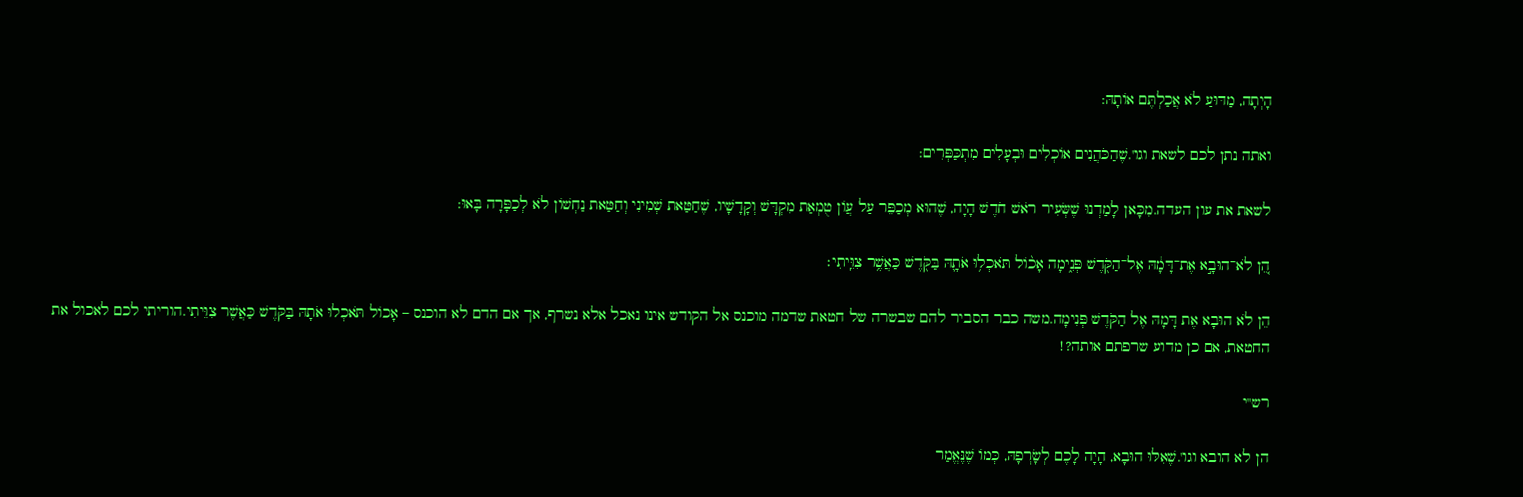הָיְתָה, מַדּוּעַ לֹא אֲכַלְתֶּם אוֹתָהּ:

ואתה נתן לכם לשאת וגו'.שֶׁהַכֹּהֲנִים אוֹכְלִים וּבְעָלִים מִתְכַּפְּרִים:

לשאת את עון העדה.מִכָּאן לָמַדְנוּ שֶׁשְּׂעִיר רֹאשׁ חֹדֶשׁ הָיָה, שֶׁהוּא מְכַפֵּר עַל עֲוֹן טֻמְאַת מִקְדָּשׁ וְקָדָשָׁיו, שֶׁחַטַּאת שְׁמִינִי וְחַטַּאת נַחְשׁוֹן לֹא לְכַפָּרָה בָּאוּ:

הֵ֚ן לֹא־הוּבָ֣א אֶת־דָּמָ֔הּ אֶל־הַקֹּ֖דֶשׁ פְּנִ֑ימָה אָכ֨וֹל תֹּאכְל֥וּ אֹתָ֛הּ בַּקֹּ֖דֶשׁ כַּאֲשֶׁ֥ר צִוֵּֽיתִי׃

הֵן לֹא הוּבָא אֶת דָּמָהּ אֶל הַקֹּדֶשׁ פְּנִימָה.משה כבר הסביר להם שבשרה של חטאת שדמה מוכנס אל הקודש אינו נאכל אלא נשרף, אך אם הדם לא הוכנס – אָכוֹל תֹּאכְלוּ אֹתָהּ בַּקֹּדֶשׁ כַּאֲשֶׁר צִוֵּיתִי.הוריתי לכם לאכול את החטאת, אם כן מדוע שרפתם אותה?!

רש"י

הן לא הובא וגו'.שֶׁאִלּוּ הוּבָא, הָיָה לָכֶם לְשָֹרְפָהּ, כְּמוֹ שֶׁנֶּאֱמַר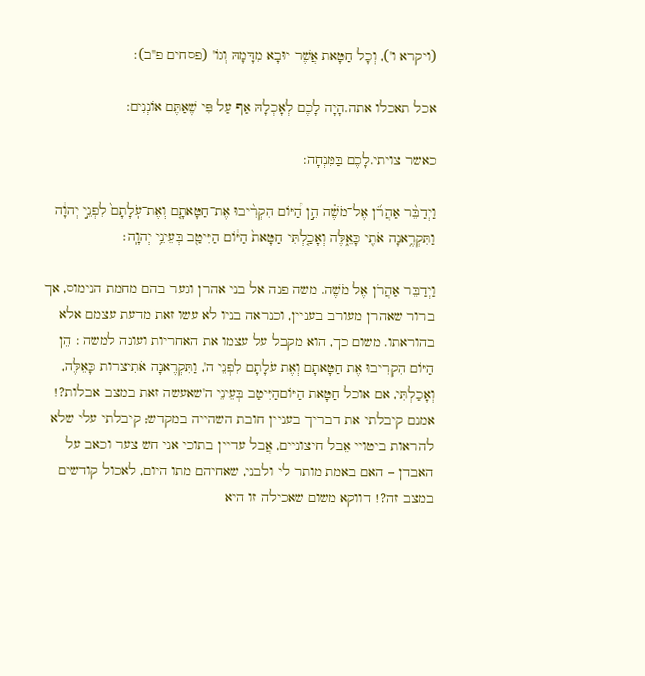(ויקרא ו'), וְכָל חַטָּאת אֲשֶׁר יוּבָא מִדָּמָהּ וְגוֹ' (פסחים פ"ב):

אכל תאכלו אתה.הָיָה לָכֶם לְאָכְלָהּ אַף עַל פִּי שֶׁאַתֶּם אוֹנְנִים:

כאשר צויתי.לָכֶם בַּמִּנְחָה:

וַיְדַבֵּ֨ר אַהֲרֹ֜ן אֶל־מֹשֶׁ֗ה הֵ֣ן הַ֠יּוֹם הִקְרִ֨יבוּ אֶת־חַטָּאתָ֤ם וְאֶת־עֹֽלָתָם֙ לִפְנֵ֣י יְהוָ֔ה וַתִּקְרֶ֥אנָה אֹתִ֖י כָּאֵ֑לֶּה וְאָכַ֤לְתִּי חַטָּאת֙ הַיּ֔וֹם הַיִּיטַ֖ב בְּעֵינֵ֥י יְהוָֽה׃

וַיְדַבֵּר אַהֲרֹן אֶל מֹשֶׁה. משה פנה אל בני אהרן וגער בהם מחמת הנימוס, אך ברור שאהרן מעורב בעניין, וכנראה בניו לא עשו זאת מדעת עצמם אלא בהוראתו. משום כך, הוא מקבל על עצמו את האחריות ועונה למשה : הֵן הַיּוֹם הִקְרִיבוּ אֶת חַטָּאתָם וְאֶת עֹלָתָם לִפְנֵי ה', וַתִּקְרֶאנָה אֹתִיצרות כָּאֵלֶּה, וְאָכַלְתִּי, אם אוכל חַטָּאת הַיּוֹםהַיִּיטַב בְּעֵינֵי ה'שאעשה זאת במצב אבלות?! אמנם קיבלתי את דבריך בעניין חובת השהייה במקדש; קיבלתי עלי שלא להראות ביטויי אֵבל חיצוניים, אֲבל עדיין בתוכי אני חש צער וכאב על האבדן – האם באמת מותר לי ולבני, שאחיהם מתו היום, לאכול קודשים במצב זה?! דווקא משום שאכילה זו היא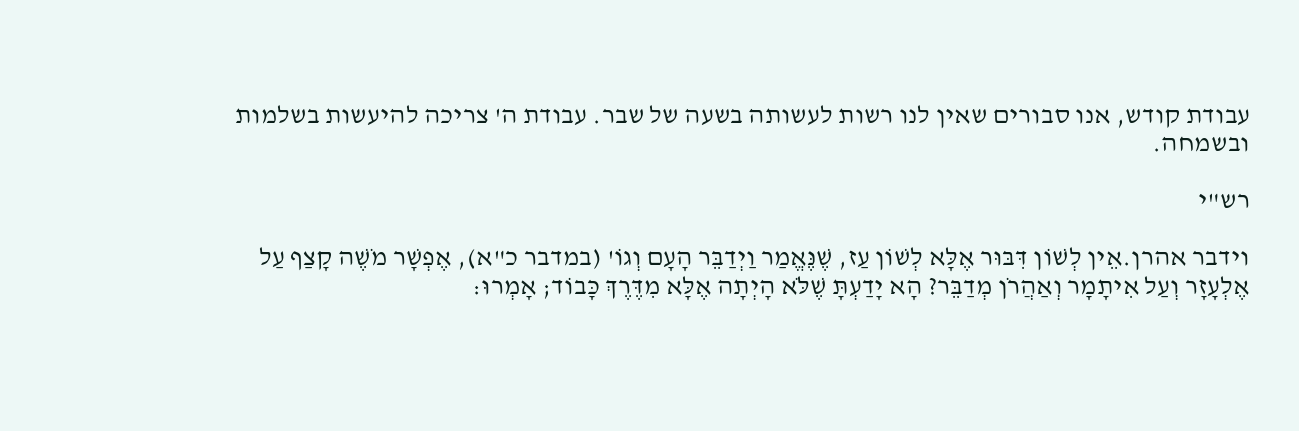עבודת קודש, אנו סבורים שאין לנו רשות לעשותה בשעה של שבר. עבודת ה' צריכה להיעשות בשלמות ובשמחה.

רש"י

וידבר אהרן.אֵין לְשׁוֹן דִּבּוּר אֶלָּא לְשׁוֹן עַז, שֶׁנֶּאֱמַר וַיְדַבֵּר הָעָם וְגוֹ' (במדבר כ"א), אֶפְשָׁר מֹשֶׁה קָצַף עַל אֶלְעָזָר וְעַל אִיתָמָר וְאַהֲרֹן מְדַבֵּר? הָא יָדַעְתָּ שֶׁלֹּא הָיְתָה אֶלָּא מִדֶּרֶךְ כָּבוֹד; אָמְרוּ: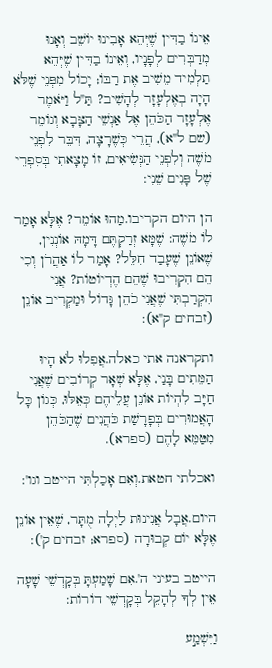אֵינוֹ בַדִּין שֶׁיְּהֵא אָבִינוּ יוֹשֵׁב וְאָנוּ מְדַבְּרִים לְפָנָיו, וְאֵינוֹ בַדִּין שֶׁיְּהֵא תַלְמִיד מֵשִׁיב אֶת רַבּוֹ; יָכוֹל מִפְּנֵי שֶׁלֹּא הָיָה בְאֶלְעָזָר לְהָשִׁיב? תַּ"ל וַיֹּאמֶר אֶלְעָזָר הַכֹּהֵן אֶל אַנְשֵׁי הַצָּבָא וְגוֹמֵר (שם ל"א), הֲרֵי כְּשֶׁרָצָה, דִּבֵּר לִפְנֵי מֹשֶׁה וְלִפְנֵי הַנְּשִֹיאִים, זוֹ מָצָאתִי בְּסִפְרֵי שֶׁל פָּנִים שֵׁנִי:

הן היום הקריבו.מַהוּ אוֹמֵר? אֶלָּא אָמַר לוֹ מֹשֶׁה: שֶׁמָּא זְרַקְתֶּם דָּמָהּ אוֹנְנִין, שֶׁאוֹנֵן שֶׁעָבַד חִלֵּל? אָמַר לוֹ אַהֲרֹן וְכִי הֵם הִקְרִיבוּ שֶׁהֵם הֶדְיוֹטוֹת? אֲנִי הִקְרַבְתִּי שֶׁאֲנִי כֹהֵן גָּדוֹל וּמַקְרִיב אוֹנֵן (זבחים ק"א):

ותקראנה אתי כאלה.אֲפִלוּ לֹא הָיוּ הַמֵּתִים בָּנַי, אֶלָּא שְׁאָר קְרוֹבִים שֶׁאֲנִי חַיָּב לִהְיוֹת אוֹנֵן עֲלֵיהֶם כְּאֵלּוּ, כְּגוֹן כָּל הָאֲמוּרִים בְּפָרָשַׁת כֹּהֲנִים שֶׁהַכֹּהֵן מִטַּמֵּא לָהֶם (ספרא).

ואכלתי חטאת.וְאִם אָכַלְתִּי הייטב וגו':

היום.אֲבָל אֲנִינוּת לַיְלָה מֻתָּר, שֶׁאֵין אוֹנֵן אֶלָּא יוֹם קְבוּרָה (ספרא; זבחים ק'):

הייטב בעיני ה'.אִם שָׁמַעְתָּ בְּקָדְשֵׁי שָׁעָה אֵין לְךָ לְהָקֵל בְּקָדְשֵׁי דוֹרוֹת:

וַיִּשְׁמַ֣ע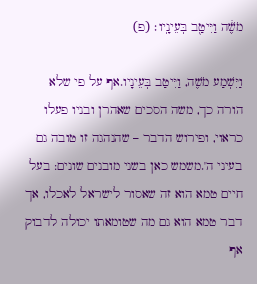מֹשֶׁ֔ה וַיִּיטַ֖ב בְּעֵינָֽיו׃ (פ)

וַיִּשְׁמַע מֹשֶׁה, וַיִּיטַב בְּעֵינָיו.אף על פי שלא הורה כך, משה הסכים שאהרן ובניו פעלו כראוי, ופירוש הדבר – שהנהגה זו טובה גם בעיני ה'.משמש כאן בשני מובנים שונים: בעל חיים טמא הוא זה שאסור לישראל לאכלו, אך דבר טמא הוא גם מה שטומאתו יכולה לדבוק אף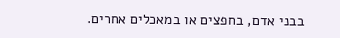בבני אדם, בחפצים או במאכלים אחרים.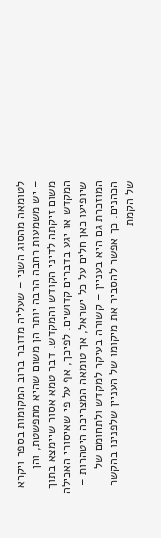לטומאה מהסוג השני – שעליה מדובר ברוב המקומות בספר ויקרא – יש משמעות רחבה הרבה יותר הן משום שהיא מתפשטת, והן משום זיקתה לדיני הקודש והמקדש. דבר טמא אסור שיימצא בתוך המקדש או יגע בדברים קדושים. לפיכך, אף על פי שאיסורי האכילה שיופיעו כאן חלים על כל ישראל, אך טומאה המצריכה היטהרות – המוזכרת גם היא בעניין – קשורה בעיקר למקדש ולתחומם של הכהנים. כך אפשר להסביר את מיקומו של העניין שלפנינו בהקשר של הקמת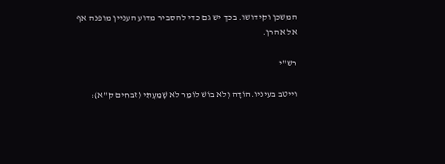המשכן וקידושו. בכך יש גם כדי להסביר מדוע העניין מופנה אף אל אהרן.

רש"י

וייטב בעיניו.הוֹדָה וְלֹא בוֹשׁ לוֹמַר לֹא שָׁמַעְתִּי (זבחים ק"א):